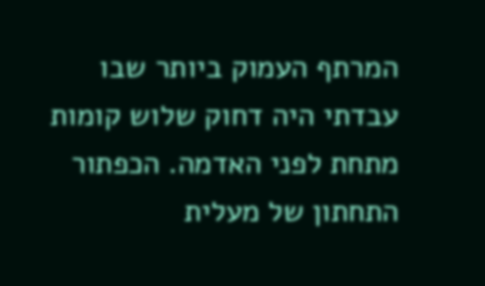המרתף העמוק ביותר שבו עבדתי היה דחוק שלוש קומות מתחת לפני האדמה. הכפתור התחתון של מעלית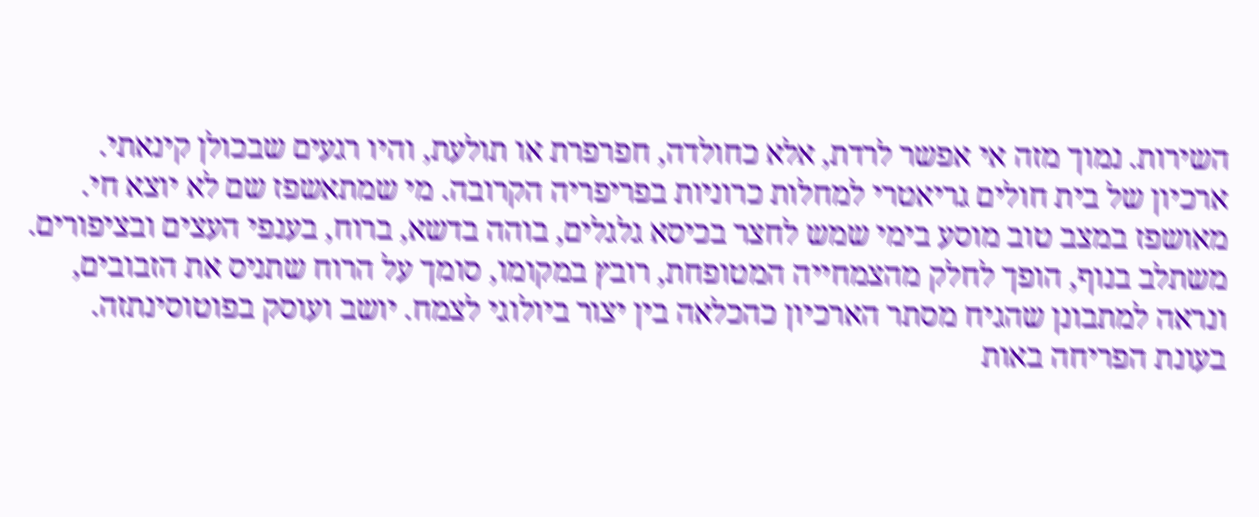השירות. נמוך מזה אי אפשר לרדת, אלא כחולדה, חפרפרת או תולעת, והיו רגעים שבכולן קינאתי.
ארכיון של בית חולים גריאטרי למחלות כרוניות בפריפריה הקרובה. מי שמתאשפז שם לא יוצא חי. מאושפז במצב טוב מוסע בימי שמש לחצר בכיסא גלגלים, בוהה בדשא, ברוח, בענפי העצים ובציפורים. משתלב בנוף, הופך לחלק מהצמחייה המטופחת, רובץ במקומו, סומך על הרוח שתניס את הזבובים, ונראה למתבונן שהגיח מסתר הארכיון כהכלאה בין יצור ביולוגי לצמח. יושב ועוסק בפוטוסינתזה. בעונת הפריחה באות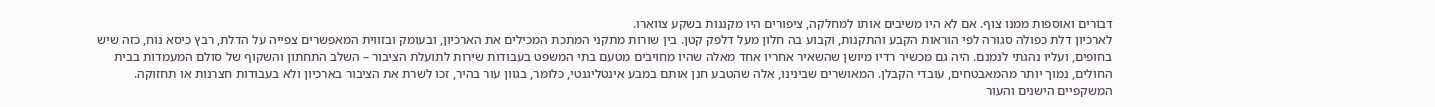דבורים ואוספות ממנו צוף. אם לא היו משיבים אותו למחלקה, ציפורים היו מקננות בשקע צווארו.
לארכיון דלת כפולה סגורה לפי הוראות הקבע והתקנות, וקבוע בה חלון מעל דלפק קטן. בין שורות מתקני המתכת המכילים את הארכיון, ובעומק ובזווית המאפשרים צפייה על הדלת, רבץ כיסא נוח, כזה שיש בחופים, ועליו נהגתי לנמנם. היה גם מכשיר רדיו מיושן שהשאיר אחריו אחד מאלה שהיו מחויבים מטעם בתי המשפט בעבודות שירות לתועלת הציבור – השלב התחתון והשקוף של סולם המעמדות בבית החולים, נמוך יותר מהמאבטחים, עובדי הקבלן. המאושרים שבינינו, אלה שהטבע חנן אותם במבע אינטליגנטי, כלומר, בגוון עור בהיר, זכו לשרת את הציבור בארכיון ולא בעבודות חצרנות או תחזוקה. המשקפיים הישנים והעור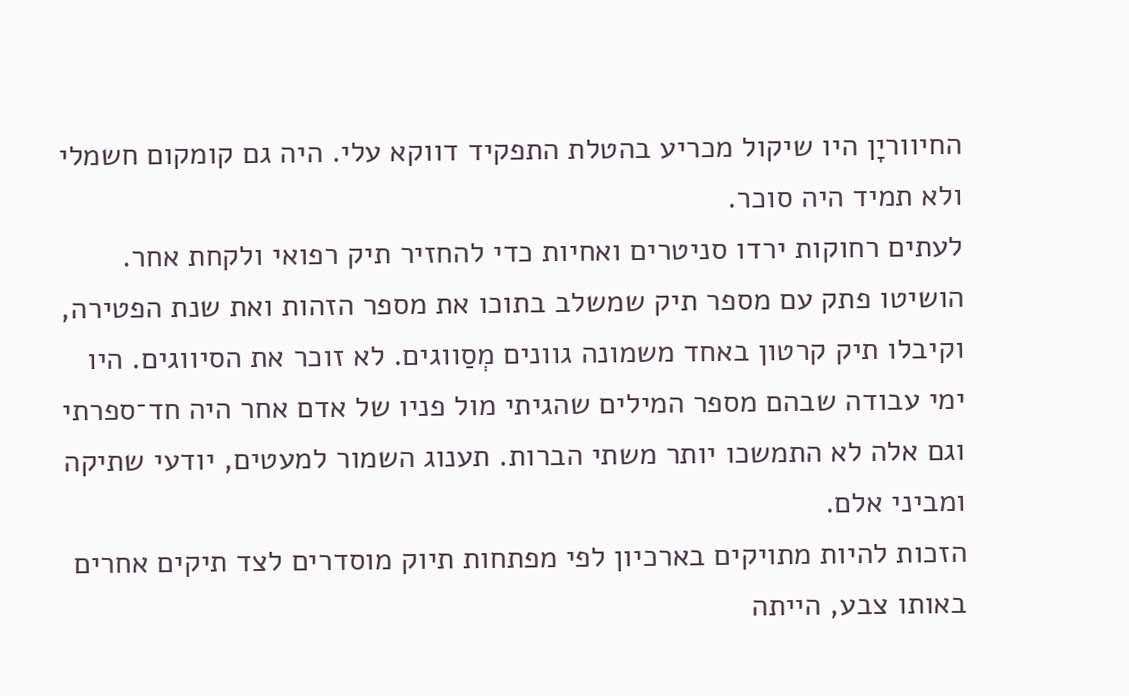החיווריָן היו שיקול מכריע בהטלת התפקיד דווקא עלי. היה גם קומקום חשמלי ולא תמיד היה סוכר.
לעתים רחוקות ירדו סניטרים ואחיות כדי להחזיר תיק רפואי ולקחת אחר. הושיטו פתק עם מספר תיק שמשלב בתוכו את מספר הזהות ואת שנת הפטירה, וקיבלו תיק קרטון באחד משמונה גוונים מְסַווגים. לא זוכר את הסיווגים. היו ימי עבודה שבהם מספר המילים שהגיתי מול פניו של אדם אחר היה חד־ספרתי וגם אלה לא התמשכו יותר משתי הברות. תענוג השמור למעטים, יודעי שתיקה ומביני אלם.
הזכות להיות מתויקים בארכיון לפי מפתחות תיוק מוסדרים לצד תיקים אחרים באותו צבע, הייתה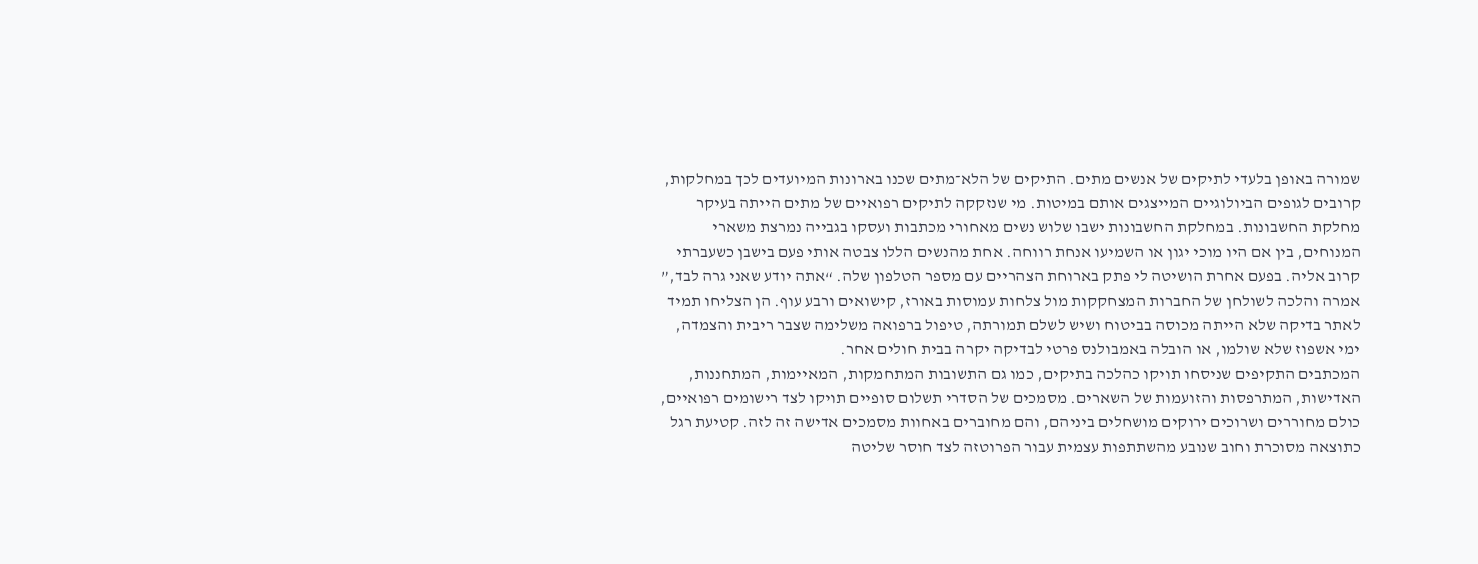שמורה באופן בלעדי לתיקים של אנשים מתים. התיקים של הלא־מתים שכנו בארונות המיועדים לכך במחלקות, קרובים לגופים הביולוגיים המייצגים אותם במיטות. מי שנזקקה לתיקים רפואיים של מתים הייתה בעיקר מחלקת החשבונות. במחלקת החשבונות ישבו שלוש נשים מאחורי מכתבות ועסקו בגבייה נמרצת משארי המנוחים, בין אם היו מוכי יגון או השמיעו אנחת רווחה. אחת מהנשים הללו צבטה אותי פעם בישבן כשעברתי קרוב אליה. בפעם אחרת הושיטה לי פתק בארוחת הצהריים עם מספר הטלפון שלה. “אתה יודע שאני גרה לבד,” אמרה והלכה לשולחן של החברות המצחקקות מול צלחות עמוסות באורז, קישואים ורבע עוף. הן הצליחו תמיד לאתר בדיקה שלא הייתה מכוסה בביטוח ושיש לשלם תמורתה, טיפול ברפואה משלימה שצבר ריבית והצמדה, ימי אשפוז שלא שולמו, או הובלה באמבולנס פרטי לבדיקה יקרה בבית חולים אחר.
המכתבים התקיפים שניסחו תויקו כהלכה בתיקים, כמו גם התשובות המתחמקות, המאיימות, המתחננות, האדישות, המתרפסות והזועמות של השארים. מסמכים של הסדרי תשלום סופיים תויקו לצד רישומים רפואיים, כולם מחוררים ושרוכים ירוקים מושחלים ביניהם, והם מחוברים באחוות מסמכים אדישה זה לזה. קטיעת רגל כתוצאה מסוכרת וחוב שנובע מהשתתפות עצמית עבור הפרוטזה לצד חוסר שליטה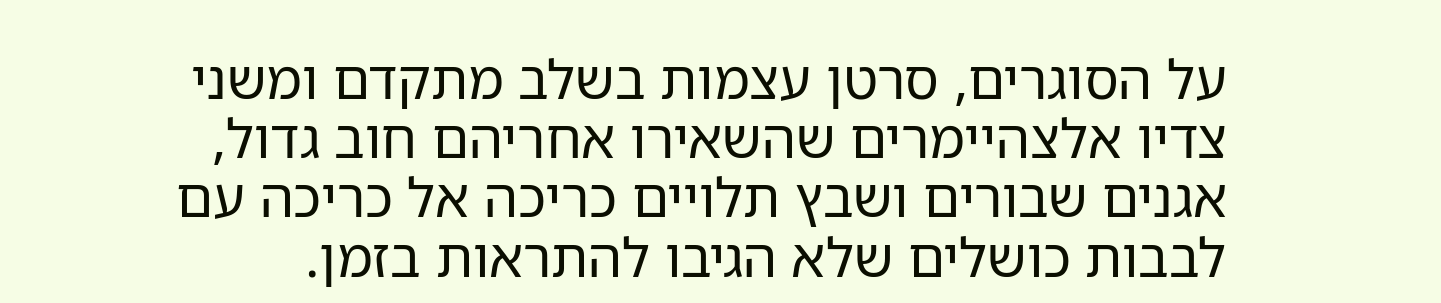על הסוגרים, סרטן עצמות בשלב מתקדם ומשני צדיו אלצהיימרים שהשאירו אחריהם חוב גדול, אגנים שבורים ושבץ תלויים כריכה אל כריכה עם לבבות כושלים שלא הגיבו להתראות בזמן.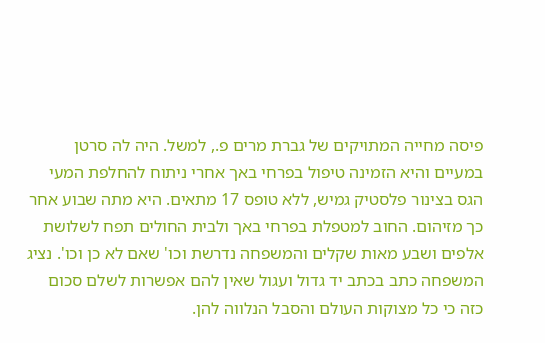פיסה מחייה המתויקים של גברת מרים פ., למשל. היה לה סרטן במעיים והיא הזמינה טיפול בפרחי באך אחרי ניתוח להחלפת המעי הגס בצינור פלסטיק גמיש, ללא טופס 17 מתאים. היא מתה שבוע אחר כך מזיהום. החוב למטפלת בפרחי באך ולבית החולים תפח לשלושת אלפים ושבע מאות שקלים והמשפחה נדרשת וכו' שאם לא כן וכו'. נציג המשפחה כתב בכתב יד גדול ועגול שאין להם אפשרות לשלם סכום כזה כי כל מצוקות העולם והסבל הנלווה להן.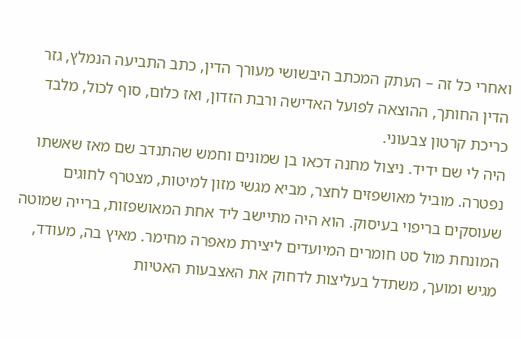ואחרי כל זה – העתק המכתב היבשושי מעורך הדין, כתב התביעה הנמלץ, גזר הדין החותך, ההוצאה לפועל האדישה ורבת הזדון, ואז כלום, סוף לכול, מלבד כריכת קרטון צבעוני.
היה לי שם ידיד. ניצול מחנה דכאו בן שמונים וחמש שהתנדב שם מאז שאשתו נפטרה. מוביל מאושפזים לחצר, מביא מגשי מזון למיטות, מצטרף לחוגים שעוסקים בריפוי בעיסוק. הוא היה מתיישב ליד אחת המאושפזות, ברייה שמוטה המונחת מול סט חומרים המיועדים ליצירת מאפרה מחימר. מאיץ בה, מעודד, מגיש ומועך, משתדל בעליצות לדחוק את האצבעות האטיות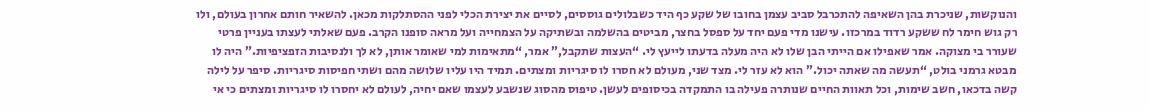והנוקשות, שניכרת בהן השאיפה להתכרבל סביב עצמן בחובו של שקע כף היד כשבלולים גוססים, לסיים את יצירת הכלי לפני ההסתלקות מכאן. להשאיר חותם אחרון בעולם, ולו רק גוש חימר לח ששקע רדוד במרכזו. עישנו מדי פעם יחד על ספסל בחצר, מביטים בהשלמה ובשתיקה על הצמחייה ועל מראה סופנו הקרב. פעם שאלתי לעצתו בעניין פרטי שעורר בי מצוקה. אמר שאפילו אם הייתי הבן שלו לא היה מעלה בדעתו לייעץ לי. “העצות שתקבל,” אמר, “מתאימות למי שאומר אותן, לא לך ולנסיבות הזפציפיות.” היה לו מבטא גרמני בולט, “תעשה מה שאתה יכול.” הוא לא עזר לי. מצד שני, מעולם לא חסרו לו סיגריות ומצתים. תמיד היו עליו שלושה מהם ושתי חפיסות סיגריות. סיפר על לילה קשה בדכאו, חשב שימות, וכל תאוות החיים שנותרה פעילה בו התמקדה בכיסופים לעשן. טיפוס מהסוג שנשבע לעצמו שאם יחיה, לעולם לא יחסרו לו סיגריות ומצתים כי אי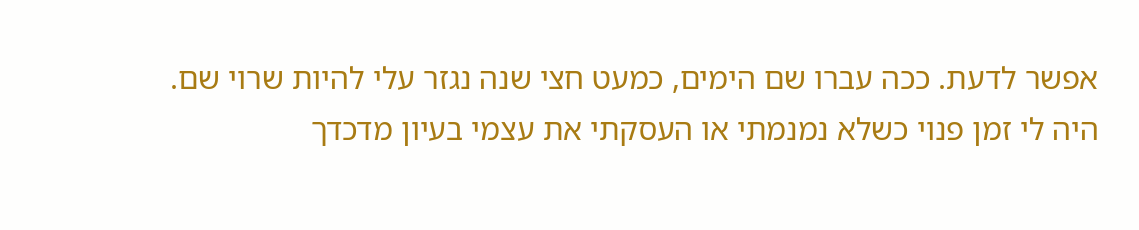אפשר לדעת. ככה עברו שם הימים, כמעט חצי שנה נגזר עלי להיות שרוי שם.
היה לי זמן פנוי כשלא נמנמתי או העסקתי את עצמי בעיון מדכדך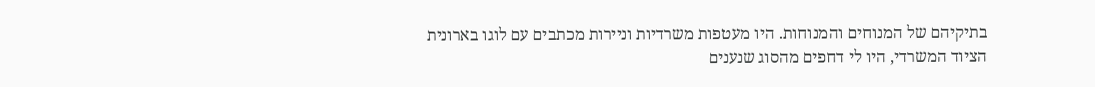בתיקיהם של המנוחים והמנוחות. היו מעטפות משרדיות וניירות מכתבים עם לוגו בארונית הציוד המשרדי, היו לי דחפים מהסוג שנענים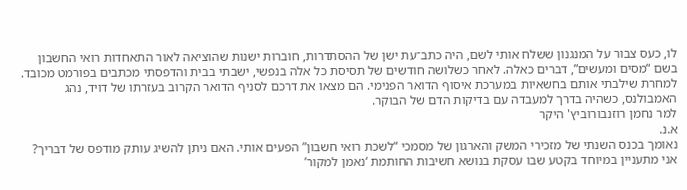לו, כעס צבור על המנגנון ששלח אותי לשם, היה כתב־עת ישן של ההסתדרות, חוברות ישנות שהוציאה לאור התאחדות רואי החשבון בשם “מסים ומעשים”, דברים כאלה. לאחר כשלושה חודשים של תסיסת כל אלה בנפשי, ישבתי בבית והדפסתי מכתבים בפורמט מכובד. למחרת שילבתי אותם בחשאיות במערכת איסוף הדואר הפנימי. הם מצאו את דרכם לסניף הדואר הקרוב בעזרתו של דויד, נהג האמבולנס, כשהיה בדרך למעבדה עם בדיקות הדם של הבוקר.
למר נחמן רוזנבורוביץ' היקר
א.נ.
נאומך בכנס השנתי של מזכירי המשק והארגון של מסמכי “לשכת רואי חשבון” הפעים אותי. האם ניתן להשיג עותק מודפס של דבריך?
אני מתעניין במיוחד בקטע שבו עסקת בנושא חשיבות החותמת ‘נאמן למקור’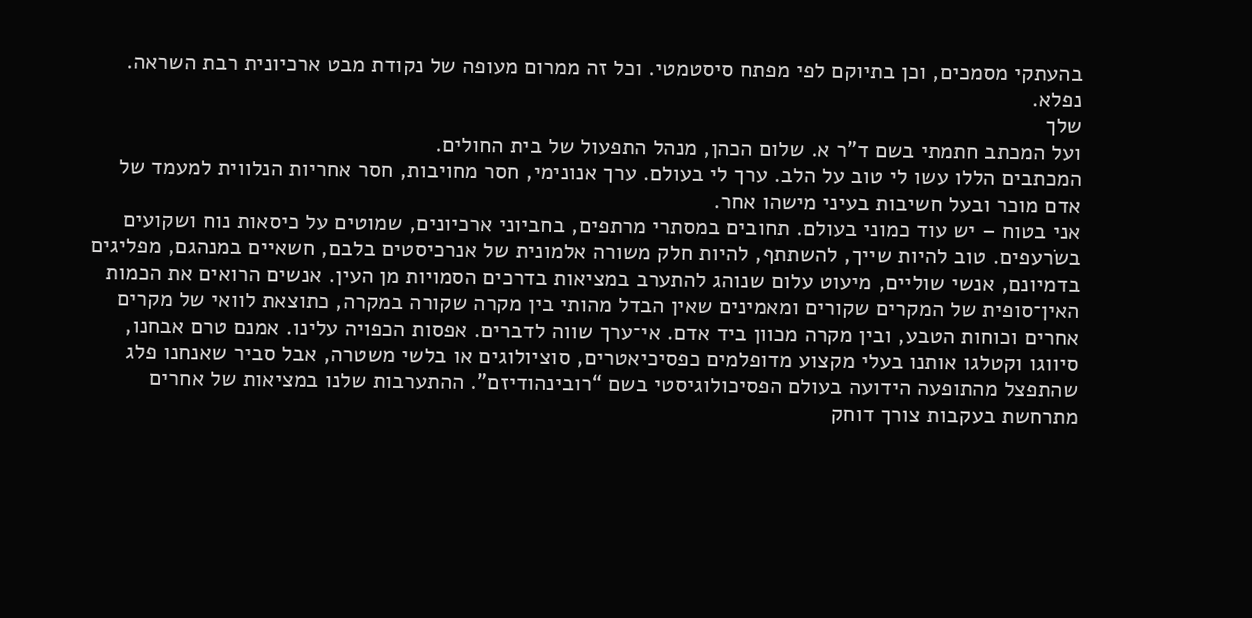בהעתקי מסמכים, וכן בתיוקם לפי מפתח סיסטמטי. וכל זה ממרום מעופה של נקודת מבט ארכיונית רבת השראה. נפלא.
שלך
ועל המכתב חתמתי בשם ד"ר א. שלום הכהן, מנהל התפעול של בית החולים.
המכתבים הללו עשו לי טוב על הלב. ערך לי בעולם. ערך אנונימי, חסר מחויבות, חסר אחריות הנלווית למעמד של אדם מוכר ובעל חשיבות בעיני מישהו אחר.
אני בטוח – יש עוד כמוני בעולם. תחובים במסתרי מרתפים, בחביוני ארכיונים, שמוטים על כיסאות נוח ושקועים בשׂרעפים. טוב להיות שייך, להשתתף, להיות חלק משורה אלמונית של אנרכיסטים בלבם, חשאיים במנהגם, מפליגים בדמיונם, אנשי שוליים, מיעוט עלום שנוהג להתערב במציאות בדרכים הסמויות מן העין. אנשים הרואים את הכמות האין־סופית של המקרים שקורים ומאמינים שאין הבדל מהותי בין מקרה שקורה במקרה, כתוצאת לוואי של מקרים אחרים וכוחות הטבע, ובין מקרה מכוון ביד אדם. אי־ערך שווה לדברים. אפסות הכפויה עלינו. אמנם טרם אבחנו, סיווגו וקטלגו אותנו בעלי מקצוע מדופלמים כפסיכיאטרים, סוציולוגים או בלשי משטרה, אבל סביר שאנחנו פלג שהתפצל מהתופעה הידועה בעולם הפסיכולוגיסטי בשם “רובינהודיזם”. ההתערבות שלנו במציאות של אחרים מתרחשת בעקבות צורך דוחק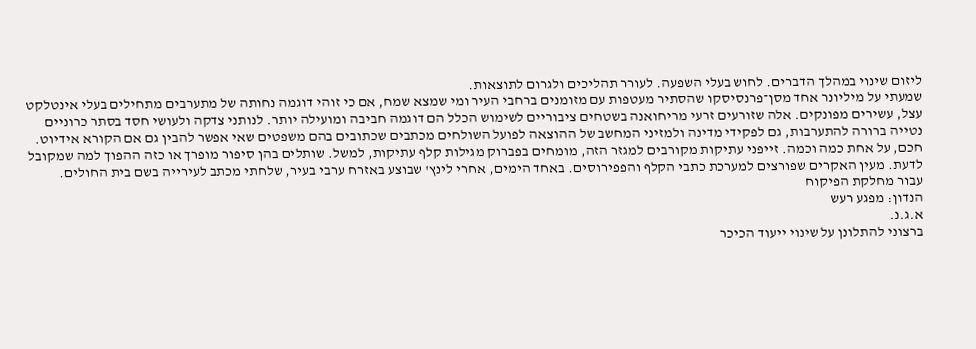ליזום שינוי במהלך הדברים. לחוש בעלי השפעה. לעורר תהליכים ולגרום לתוצאות.
שמעתי על מיליונר אחד מסן־פרנסיסקו שהסתיר מעטפות עם מזומנים ברחבי העיר ומי שמצא שמח, אם כי זוהי דוגמה נחותה של מתערבים מתחילים בעלי אינטלקט עצל, עשירים מפונקים. אלה שזורעים זרעי מריחואנה בשטחים ציבוריים לשימוש הכלל הם דוגמה חביבה ומועילה יותר. לנותני צדקה ולעושי חסד בסתר כרוניים נטייה ברורה להתערבות, גם לפקידי מדינה ולמזיני המחשב של ההוצאה לפועל השולחים מכתבים שכתובים בהם משפטים שאי אפשר להבין גם אם הקורא אידיוט. חכם, על אחת כמה וכמה. זייפני עתיקות מקורבים למגזר הזה, מומחים בפברוק מגילות קלף עתיקות, למשל. שותלים בהן סיפור מופרך או כזה ההפוך למה שמקובל לדעת. מעין האקרים שפורצים למערכת כתבי הקלף והפפירוסים. באחד הימים, אחרי לינץ' שבוצע באזרח ערבי בעיר, שלחתי מכתב לעירייה בשם בית החולים.
עבור מחלקת הפיקוח
הנדון: מפגע רעש
א.ג.נ.
ברצוני להתלונן על שינוי ייעוד הכיכר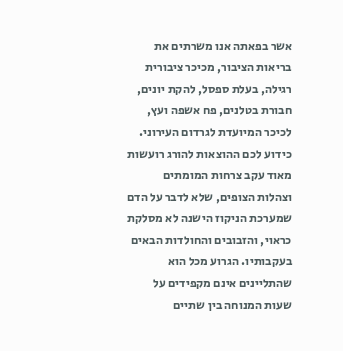אשר בפאתה אנו משרתים את בריאות הציבור, מכיכר ציבורית רגילה, בעלת ספסל, להקת יונים, חבורת בטלנים, פח אשפה ועץ, לכיכר המיועדת לגרדום העירוני.
כידוע לכם ההוצאות להורג רועשות מאוד עקב צרחות המומתים וצהלות הצופים, שלא לדבר על הדם שמערכת הניקוז הישנה לא מסלקת כראוי, והזבובים והחולדות הבאים בעקבותיו. הגרוע מכל הוא שהתליינים אינם מקפידים על שעות המנוחה בין שתיים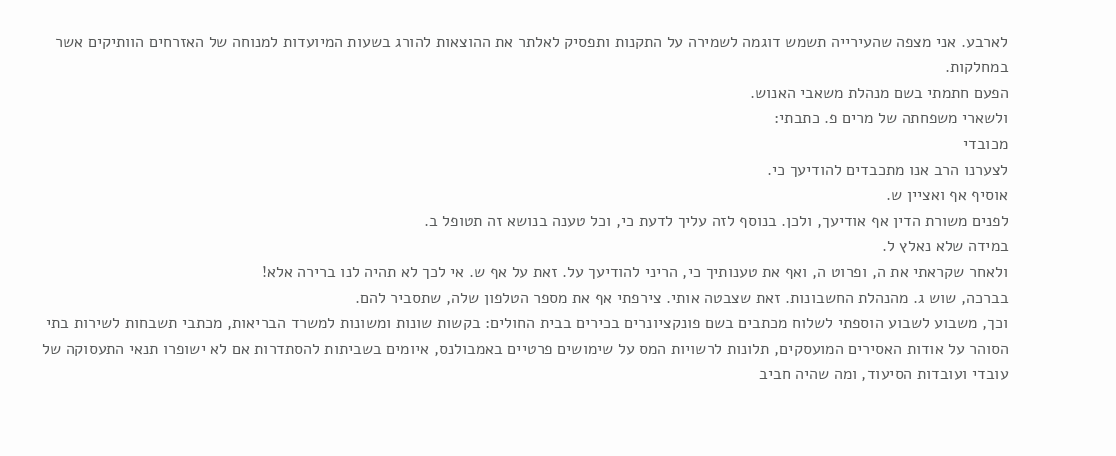לארבע. אני מצפה שהעירייה תשמש דוגמה לשמירה על התקנות ותפסיק לאלתר את ההוצאות להורג בשעות המיועדות למנוחה של האזרחים הוותיקים אשר במחלקות.
הפעם חתמתי בשם מנהלת משאבי האנוש.
ולשארי משפחתה של מרים פ. כתבתי:
מכובדי
לצערנו הרב אנו מתכבדים להודיעך כי.
אוסיף אף ואציין ש.
לפנים משורת הדין אף אודיעך, ולכן. בנוסף לזה עליך לדעת כי, וכל טענה בנושא זה תטופל ב.
במידה שלא נאלץ ל.
ולאחר שקראתי את ה, ופרוט ה, ואף את טענותיך כי, הריני להודיעך על. זאת על אף ש. אי לכך לא תהיה לנו ברירה אלא!
בברכה, שוש ג. מהנהלת החשבונות. זאת שצבטה אותי. צירפתי אף את מספר הטלפון שלה, שתסביר להם.
וכך, משבוע לשבוע הוספתי לשלוח מכתבים בשם פונקציונרים בכירים בבית החולים: בקשות שונות ומשונות למשרד הבריאות, מכתבי תשבחות לשירות בתי הסוהר על אודות האסירים המועסקים, תלונות לרשויות המס על שימושים פרטיים באמבולנס, איומים בשביתות להסתדרות אם לא ישופרו תנאי התעסוקה של עובדי ועובדות הסיעוד, ומה שהיה חביב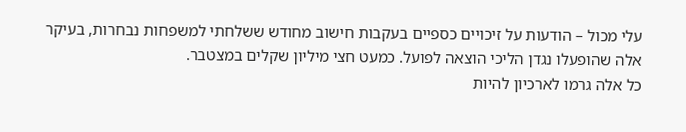עלי מכול – הודעות על זיכויים כספיים בעקבות חישוב מחודש ששלחתי למשפחות נבחרות, בעיקר אלה שהופעלו נגדן הליכי הוצאה לפועל. כמעט חצי מיליון שקלים במצטבר.
כל אלה גרמו לארכיון להיות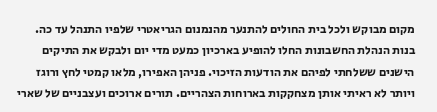מקום מבוקש ולכל בית החולים להתנער מהנמנום הגריאטרי שלפיו התנהל עד כה. בנות הנהלת החשבונות החלו להופיע בארכיון כמעט מדי יום ולבקש את התיקים הישנים ששלחתי לפיהם את הודעות הזיכוי. פניהן האפירו, מלאו קמטי לחץ ורוגז ויותר לא ראיתי אותן מצחקקות בארוחות הצהריים. תורים ארוכים ועצבניים של שארי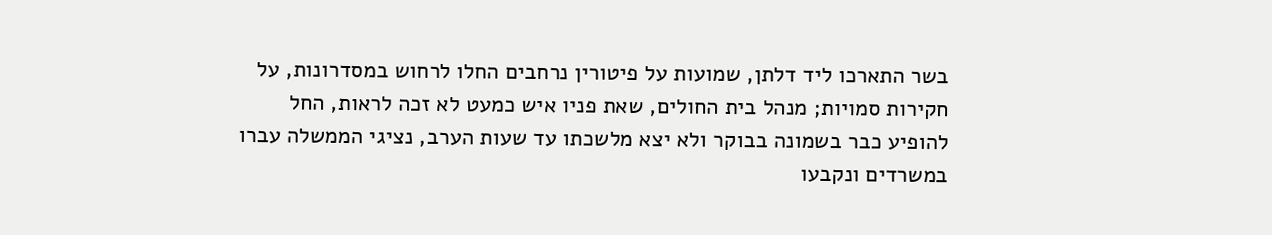בשר התארכו ליד דלתן, שמועות על פיטורין נרחבים החלו לרחוש במסדרונות, על חקירות סמויות; מנהל בית החולים, שאת פניו איש כמעט לא זכה לראות, החל להופיע כבר בשמונה בבוקר ולא יצא מלשכתו עד שעות הערב, נציגי הממשלה עברו במשרדים ונקבעו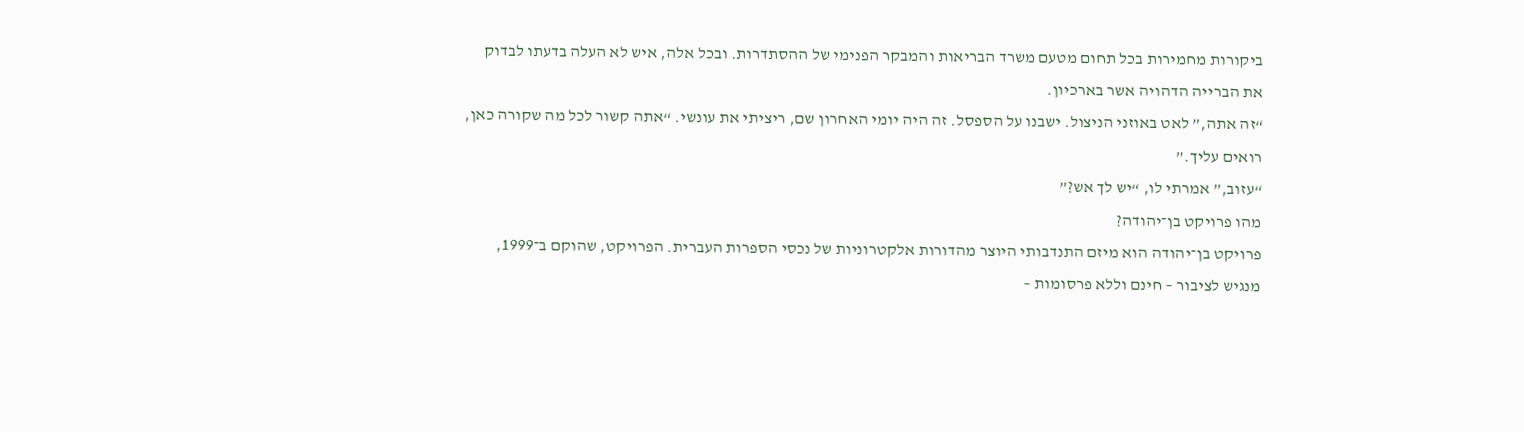ביקורות מחמירות בכל תחום מטעם משרד הבריאות והמבקר הפנימי של ההסתדרות. ובכל אלה, איש לא העלה בדעתו לבדוק את הברייה הדהויה אשר בארכיון.
“זה אתה,” לאט באוזני הניצול. ישבנו על הספסל. זה היה יומי האחרון שם, ריציתי את עונשי. “אתה קשור לכל מה שקורה כאן, רואים עליך.”
“עזוב,” אמרתי לו, “יש לך אש?”
מהו פרויקט בן־יהודה?
פרויקט בן־יהודה הוא מיזם התנדבותי היוצר מהדורות אלקטרוניות של נכסי הספרות העברית. הפרויקט, שהוקם ב־1999, מנגיש לציבור – חינם וללא פרסומות –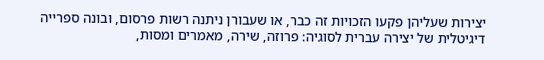יצירות שעליהן פקעו הזכויות זה כבר, או שעבורן ניתנה רשות פרסום, ובונה ספרייה דיגיטלית של יצירה עברית לסוגיה: פרוזה, שירה, מאמרים ומסות,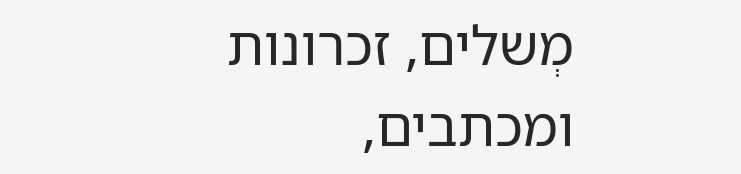מְשלים, זכרונות ומכתבים,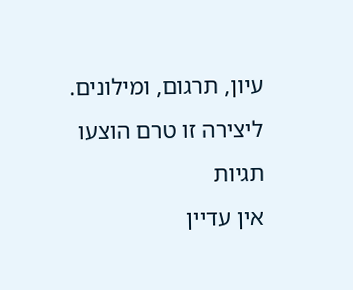עיון, תרגום, ומילונים.
ליצירה זו טרם הוצעו תגיות
אין עדיין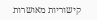קישוריות מאושרות